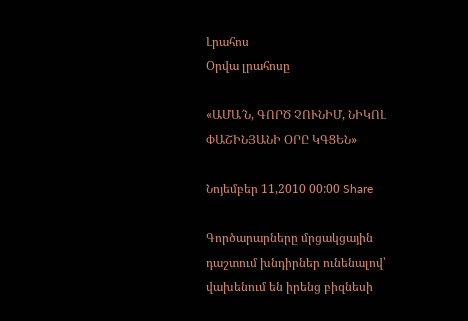Լրահոս
Օրվա լրահոսը

«ԱՄԱ՜Ն, ԳՈՐԾ ՉՈՒՆԻՄ, ՆԻԿՈԼ ՓԱՇԻՆՅԱՆԻ ՕՐԸ ԿԳՑԵՆ»

Նոյեմբեր 11,2010 00:00 Share

Գործարարները մրցակցային դաշտում խնդիրներ ունենալով՝ վախենում են իրենց բիզնեսի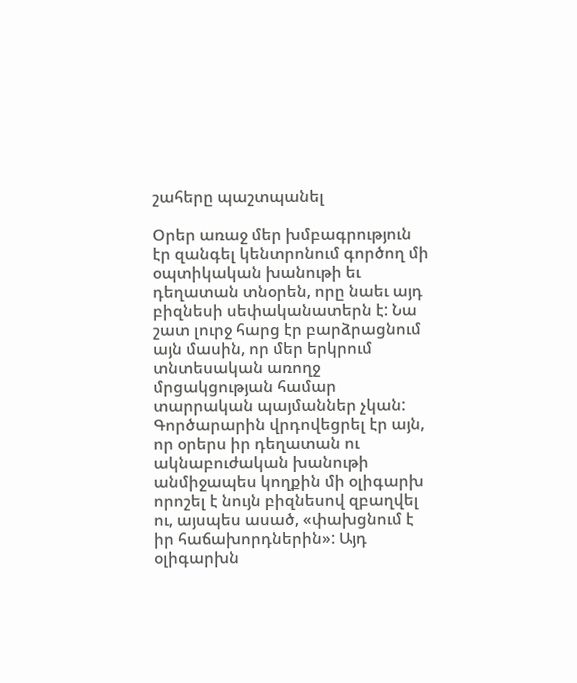շահերը պաշտպանել

Օրեր առաջ մեր խմբագրություն էր զանգել կենտրոնում գործող մի օպտիկական խանութի եւ դեղատան տնօրեն, որը նաեւ այդ բիզնեսի սեփականատերն է: Նա շատ լուրջ հարց էր բարձրացնում այն մասին, որ մեր երկրում տնտեսական առողջ մրցակցության համար տարրական պայմաններ չկան: Գործարարին վրդովեցրել էր այն, որ օրերս իր դեղատան ու ակնաբուժական խանութի անմիջապես կողքին մի օլիգարխ որոշել է նույն բիզնեսով զբաղվել ու, այսպես ասած, «փախցնում է իր հաճախորդներին»: Այդ օլիգարխն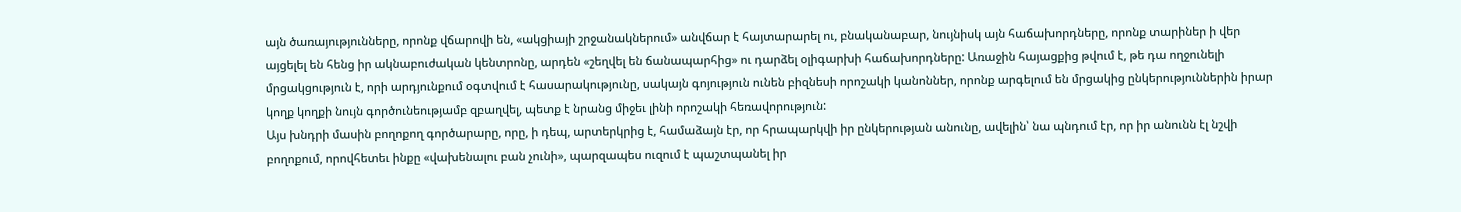այն ծառայությունները, որոնք վճարովի են, «ակցիայի շրջանակներում» անվճար է հայտարարել ու, բնականաբար, նույնիսկ այն հաճախորդները, որոնք տարիներ ի վեր այցելել են հենց իր ակնաբուժական կենտրոնը, արդեն «շեղվել են ճանապարհից» ու դարձել օլիգարխի հաճախորդները: Առաջին հայացքից թվում է, թե դա ողջունելի մրցակցություն է, որի արդյունքում օգտվում է հասարակությունը, սակայն գոյություն ունեն բիզնեսի որոշակի կանոններ, որոնք արգելում են մրցակից ընկերություններին իրար կողք կողքի նույն գործունեությամբ զբաղվել, պետք է նրանց միջեւ լինի որոշակի հեռավորություն:
Այս խնդրի մասին բողոքող գործարարը, որը, ի դեպ, արտերկրից է, համաձայն էր, որ հրապարկվի իր ընկերության անունը, ավելին՝ նա պնդում էր, որ իր անունն էլ նշվի բողոքում, որովհետեւ ինքը «վախենալու բան չունի», պարզապես ուզում է պաշտպանել իր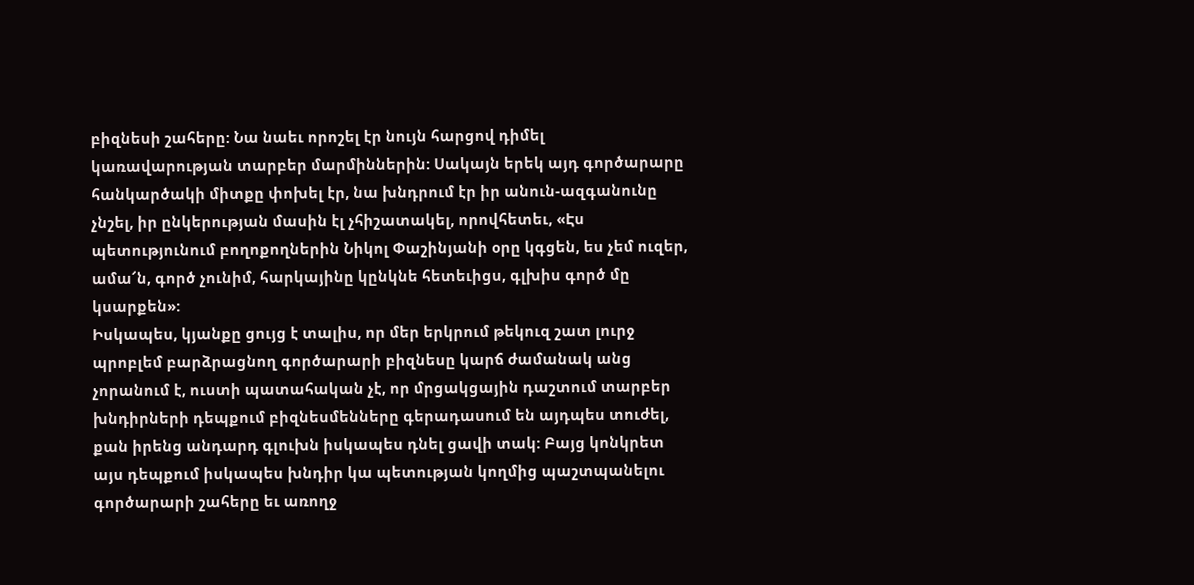բիզնեսի շահերը: Նա նաեւ որոշել էր նույն հարցով դիմել կառավարության տարբեր մարմիններին: Սակայն երեկ այդ գործարարը հանկարծակի միտքը փոխել էր, նա խնդրում էր իր անուն-ազգանունը չնշել, իր ընկերության մասին էլ չհիշատակել, որովհետեւ, «Էս պետությունում բողոքողներին Նիկոլ Փաշինյանի օրը կգցեն, ես չեմ ուզեր, ամա՜ն, գործ չունիմ, հարկայինը կընկնե հետեւիցս, գլխիս գործ մը կսարքեն»:
Իսկապես, կյանքը ցույց է տալիս, որ մեր երկրում թեկուզ շատ լուրջ պրոբլեմ բարձրացնող գործարարի բիզնեսը կարճ ժամանակ անց չորանում է, ուստի պատահական չէ, որ մրցակցային դաշտում տարբեր խնդիրների դեպքում բիզնեսմենները գերադասում են այդպես տուժել, քան իրենց անդարդ գլուխն իսկապես դնել ցավի տակ: Բայց կոնկրետ այս դեպքում իսկապես խնդիր կա պետության կողմից պաշտպանելու գործարարի շահերը եւ առողջ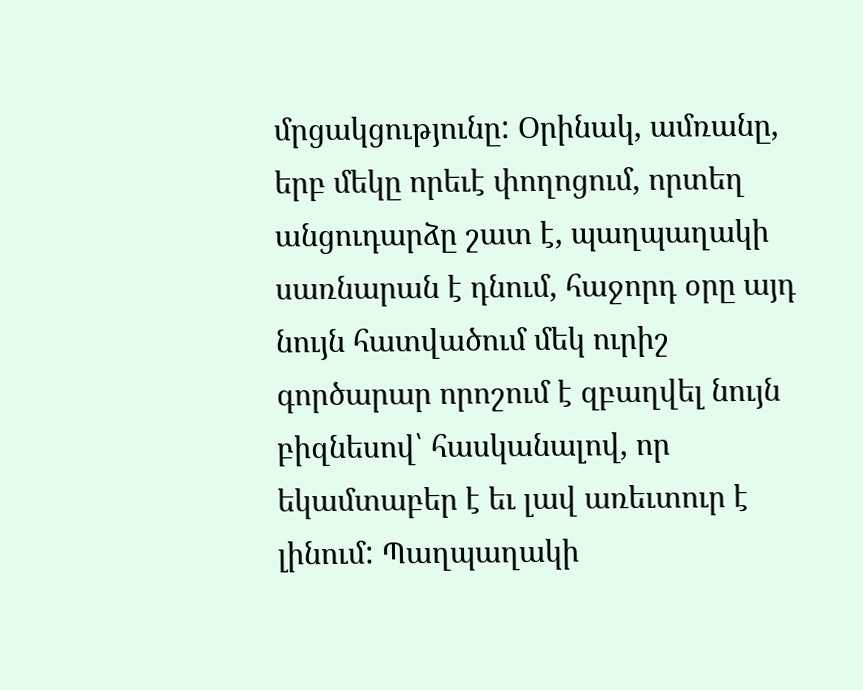մրցակցությունը: Օրինակ, ամռանը, երբ մեկը որեւէ փողոցում, որտեղ անցուդարձը շատ է, պաղպաղակի սառնարան է դնում, հաջորդ օրը այդ նույն հատվածում մեկ ուրիշ գործարար որոշում է զբաղվել նույն բիզնեսով՝ հասկանալով, որ եկամտաբեր է եւ լավ առեւտուր է լինում: Պաղպաղակի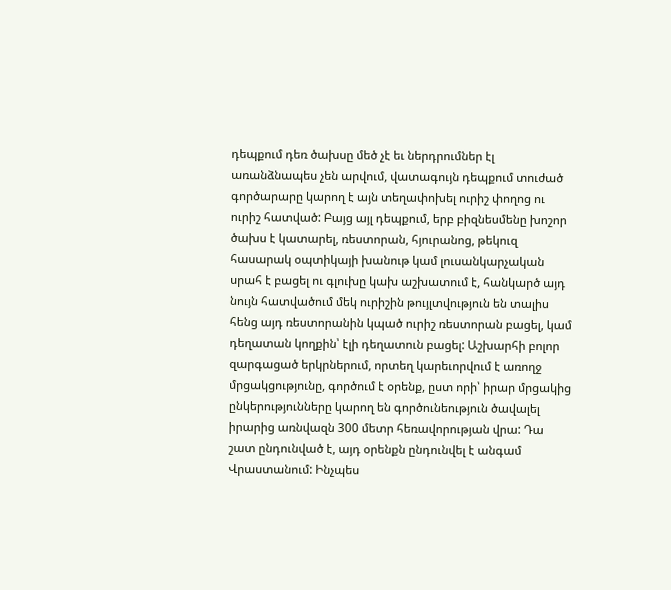դեպքում դեռ ծախսը մեծ չէ եւ ներդրումներ էլ առանձնապես չեն արվում, վատագույն դեպքում տուժած գործարարը կարող է այն տեղափոխել ուրիշ փողոց ու ուրիշ հատված: Բայց այլ դեպքում, երբ բիզնեսմենը խոշոր ծախս է կատարել, ռեստորան, հյուրանոց, թեկուզ հասարակ օպտիկայի խանութ կամ լուսանկարչական սրահ է բացել ու գլուխը կախ աշխատում է, հանկարծ այդ նույն հատվածում մեկ ուրիշին թույլտվություն են տալիս հենց այդ ռեստորանին կպած ուրիշ ռեստորան բացել, կամ դեղատան կողքին՝ էլի դեղատուն բացել: Աշխարհի բոլոր զարգացած երկրներում, որտեղ կարեւորվում է առողջ մրցակցությունը, գործում է օրենք, ըստ որի՝ իրար մրցակից ընկերությունները կարող են գործունեություն ծավալել իրարից առնվազն 300 մետր հեռավորության վրա: Դա շատ ընդունված է, այդ օրենքն ընդունվել է անգամ Վրաստանում: Ինչպես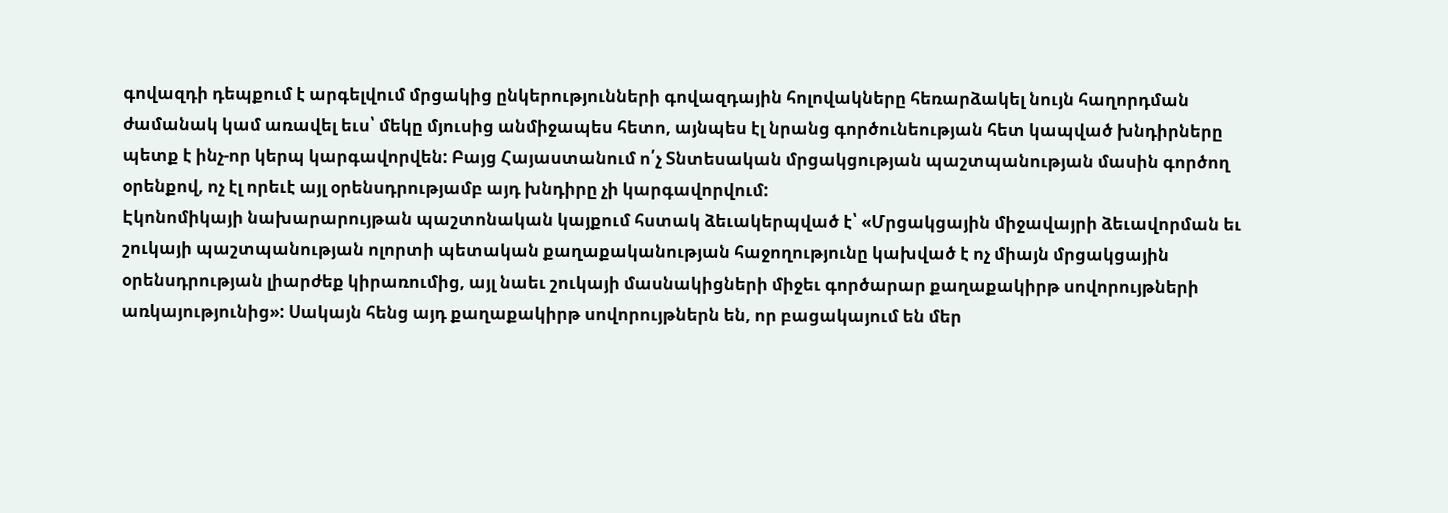գովազդի դեպքում է արգելվում մրցակից ընկերությունների գովազդային հոլովակները հեռարձակել նույն հաղորդման ժամանակ կամ առավել եւս՝ մեկը մյուսից անմիջապես հետո, այնպես էլ նրանց գործունեության հետ կապված խնդիրները պետք է ինչ-որ կերպ կարգավորվեն: Բայց Հայաստանում ո՛չ Տնտեսական մրցակցության պաշտպանության մասին գործող օրենքով, ոչ էլ որեւէ այլ օրենսդրությամբ այդ խնդիրը չի կարգավորվում:
Էկոնոմիկայի նախարարույթան պաշտոնական կայքում հստակ ձեւակերպված է՝ «Մրցակցային միջավայրի ձեւավորման եւ շուկայի պաշտպանության ոլորտի պետական քաղաքականության հաջողությունը կախված է ոչ միայն մրցակցային օրենսդրության լիարժեք կիրառումից, այլ նաեւ շուկայի մասնակիցների միջեւ գործարար քաղաքակիրթ սովորույթների առկայությունից»: Սակայն հենց այդ քաղաքակիրթ սովորույթներն են, որ բացակայում են մեր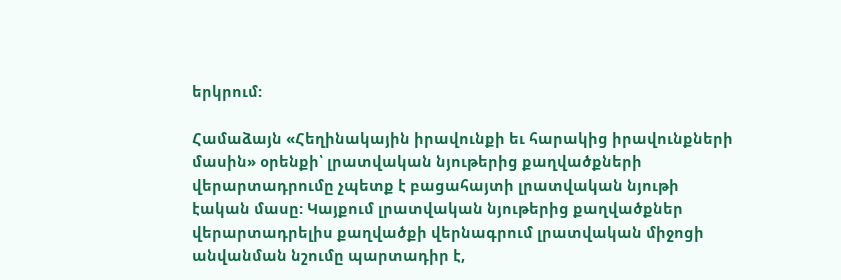երկրում:

Համաձայն «Հեղինակային իրավունքի եւ հարակից իրավունքների մասին» օրենքի՝ լրատվական նյութերից քաղվածքների վերարտադրումը չպետք է բացահայտի լրատվական նյութի էական մասը: Կայքում լրատվական նյութերից քաղվածքներ վերարտադրելիս քաղվածքի վերնագրում լրատվական միջոցի անվանման նշումը պարտադիր է,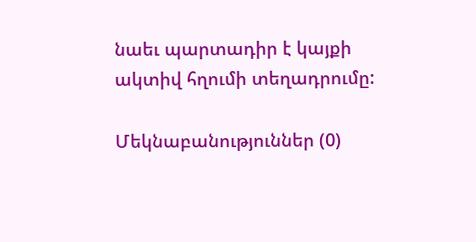նաեւ պարտադիր է կայքի ակտիվ հղումի տեղադրումը:

Մեկնաբանություններ (0)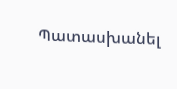Պատասխանել